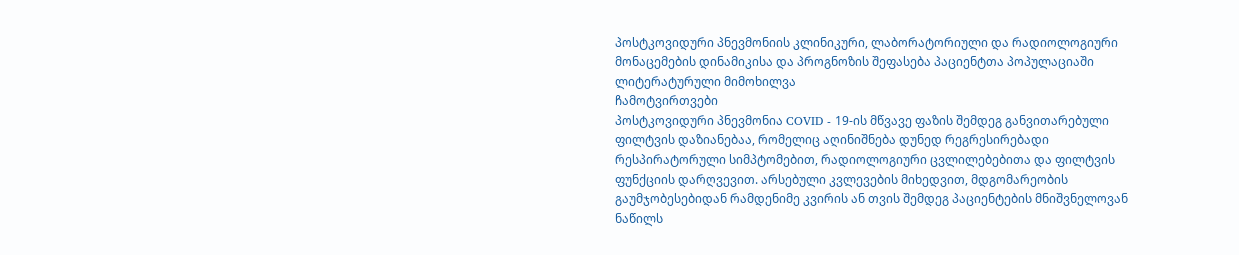პოსტკოვიდური პნევმონიის კლინიკური, ლაბორატორიული და რადიოლოგიური მონაცემების დინამიკისა და პროგნოზის შეფასება პაციენტთა პოპულაციაში
ლიტერატურული მიმოხილვა
ჩამოტვირთვები
პოსტკოვიდური პნევმონია COVID - 19-ის მწვავე ფაზის შემდეგ განვითარებული ფილტვის დაზიანებაა, რომელიც აღინიშნება დუნედ რეგრესირებადი რესპირატორული სიმპტომებით, რადიოლოგიური ცვლილებებითა და ფილტვის ფუნქციის დარღვევით. არსებული კვლევების მიხედვით, მდგომარეობის გაუმჯობესებიდან რამდენიმე კვირის ან თვის შემდეგ პაციენტების მნიშვნელოვან ნაწილს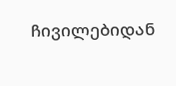ჩივილებიდან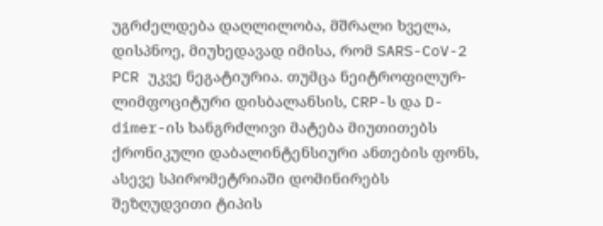უგრძელდება დაღლილობა, მშრალი ხველა, დისპნოე, მიუხედავად იმისა, რომ SARS-CoV-2 PCR უკვე ნეგატიურია. თუმცა ნეიტროფილურ-ლიმფოციტური დისბალანსის, CRP-ს და D-dimer-ის ხანგრძლივი მატება მიუთითებს ქრონიკული დაბალინტენსიური ანთების ფონს, ასევე სპირომეტრიაში დომინირებს შეზღუდვითი ტიპის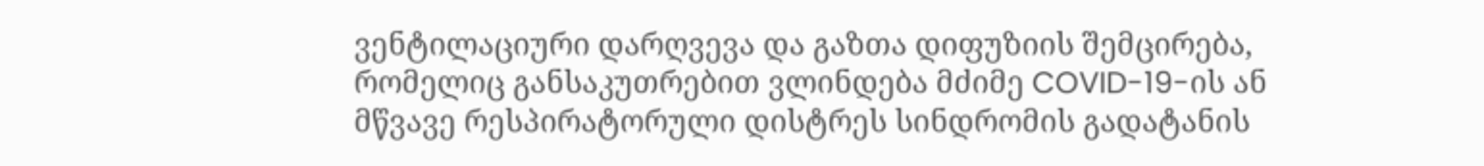ვენტილაციური დარღვევა და გაზთა დიფუზიის შემცირება, რომელიც განსაკუთრებით ვლინდება მძიმე COVID-19-ის ან მწვავე რესპირატორული დისტრეს სინდრომის გადატანის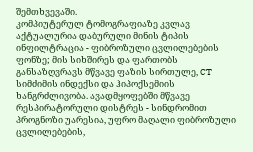შემთხვევაში.
კომპიუტერულ ტომოგრაფიაზე კვლავ აქტუალურია დაბურული მინის ტიპის ინფილტრაცია - ფიბროზული ცვლილებების ფონზე; მის სიხშირეს და ფართობს განსაზღვრავს მწვავე ფაზის სირთულე, CT სიმძიმის ინდექსი და ჰიპოქსემიის ხანგრძლივობა. ავადმყოფებში მწვავე რესპირატორული დისტრეს - სინდრომით პროგნოზი უარესია, უფრო მაღალი ფიბროზული ცვლილებების,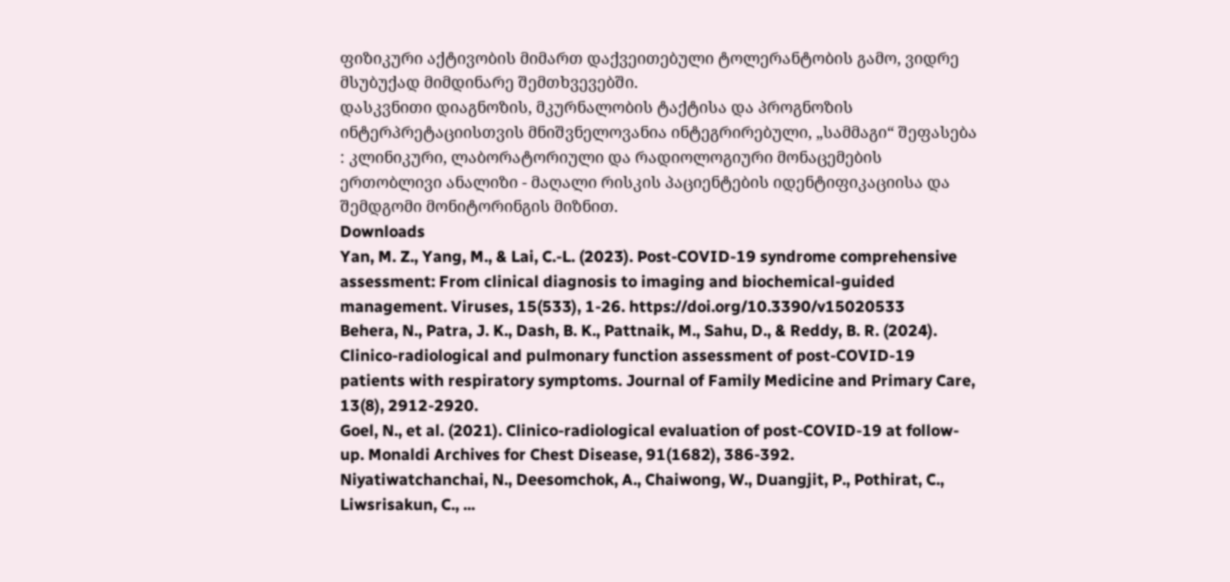ფიზიკური აქტივობის მიმართ დაქვეითებული ტოლერანტობის გამო, ვიდრე მსუბუქად მიმდინარე შემთხვევებში.
დასკვნითი დიაგნოზის, მკურნალობის ტაქტისა და პროგნოზის ინტერპრეტაციისთვის მნიშვნელოვანია ინტეგრირებული, „სამმაგი“ შეფასება : კლინიკური, ლაბორატორიული და რადიოლოგიური მონაცემების ერთობლივი ანალიზი - მაღალი რისკის პაციენტების იდენტიფიკაციისა და შემდგომი მონიტორინგის მიზნით.
Downloads
Yan, M. Z., Yang, M., & Lai, C.-L. (2023). Post-COVID-19 syndrome comprehensive assessment: From clinical diagnosis to imaging and biochemical-guided management. Viruses, 15(533), 1-26. https://doi.org/10.3390/v15020533
Behera, N., Patra, J. K., Dash, B. K., Pattnaik, M., Sahu, D., & Reddy, B. R. (2024). Clinico-radiological and pulmonary function assessment of post-COVID-19 patients with respiratory symptoms. Journal of Family Medicine and Primary Care, 13(8), 2912-2920.
Goel, N., et al. (2021). Clinico-radiological evaluation of post-COVID-19 at follow-up. Monaldi Archives for Chest Disease, 91(1682), 386-392.
Niyatiwatchanchai, N., Deesomchok, A., Chaiwong, W., Duangjit, P., Pothirat, C., Liwsrisakun, C., ...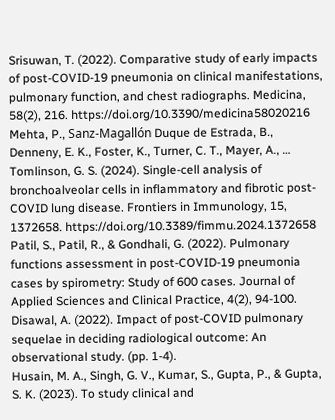Srisuwan, T. (2022). Comparative study of early impacts of post-COVID-19 pneumonia on clinical manifestations, pulmonary function, and chest radiographs. Medicina, 58(2), 216. https://doi.org/10.3390/medicina58020216
Mehta, P., Sanz-Magallón Duque de Estrada, B., Denneny, E. K., Foster, K., Turner, C. T., Mayer, A., … Tomlinson, G. S. (2024). Single-cell analysis of bronchoalveolar cells in inflammatory and fibrotic post-COVID lung disease. Frontiers in Immunology, 15, 1372658. https://doi.org/10.3389/fimmu.2024.1372658
Patil, S., Patil, R., & Gondhali, G. (2022). Pulmonary functions assessment in post-COVID-19 pneumonia cases by spirometry: Study of 600 cases. Journal of Applied Sciences and Clinical Practice, 4(2), 94-100.
Disawal, A. (2022). Impact of post-COVID pulmonary sequelae in deciding radiological outcome: An observational study. (pp. 1-4).
Husain, M. A., Singh, G. V., Kumar, S., Gupta, P., & Gupta, S. K. (2023). To study clinical and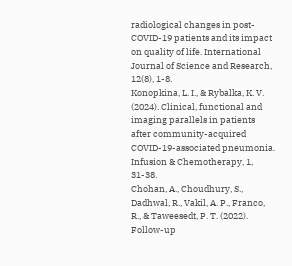radiological changes in post-COVID-19 patients and its impact on quality of life. International Journal of Science and Research, 12(8), 1-8.
Konopkina, L. I., & Rybalka, K. V. (2024). Clinical, functional and imaging parallels in patients after community-acquired COVID-19-associated pneumonia. Infusion & Chemotherapy, 1, 31-38.
Chohan, A., Choudhury, S., Dadhwal, R., Vakil, A. P., Franco, R., & Taweesedt, P. T. (2022). Follow-up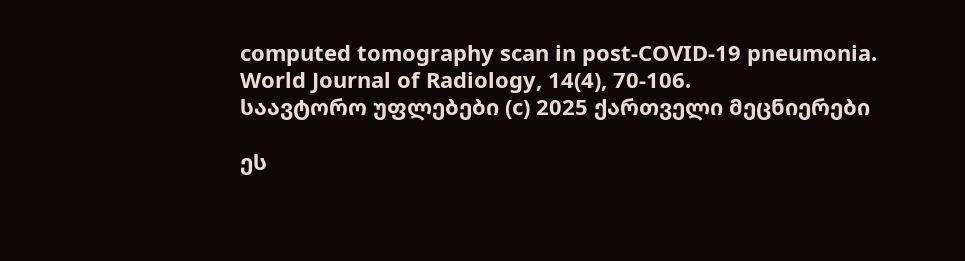computed tomography scan in post-COVID-19 pneumonia. World Journal of Radiology, 14(4), 70-106.
საავტორო უფლებები (c) 2025 ქართველი მეცნიერები

ეს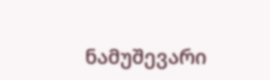ნამუშევარი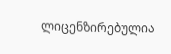ლიცენზირებულია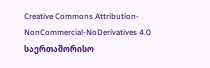Creative Commons Attribution-NonCommercial-NoDerivatives 4.0 საერთაშორისო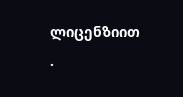ლიცენზიით .